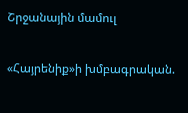Շրջանային մամուլ

«Հայրենիք»ի խմբագրական.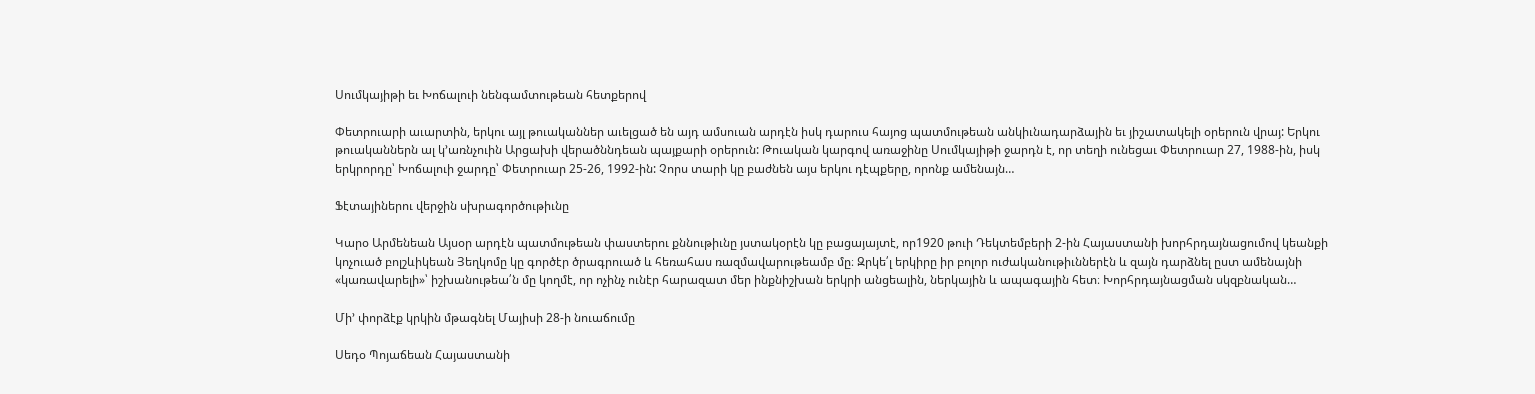Սումկայիթի եւ Խոճալուի նենգամտութեան հետքերով

Փետրուարի աւարտին, երկու այլ թուականներ աւելցած են այդ ամսուան արդէն իսկ դարուս հայոց պատմութեան անկիւնադարձային եւ յիշատակելի օրերուն վրայ: Երկու թուականներն ալ կ՚առնչուին Արցախի վերածննդեան պայքարի օրերուն: Թուական կարգով առաջինը Սումկայիթի ջարդն է, որ տեղի ունեցաւ Փետրուար 27, 1988-ին, իսկ երկրորդը՝ Խոճալուի ջարդը՝ Փետրուար 25-26, 1992-ին: Չորս տարի կը բաժնեն այս երկու դէպքերը, որոնք ամենայն…

Ֆէտայիներու վերջին սխրագործութիւնը

Կարօ Արմենեան Այսօր արդէն պատմութեան փաստերու քննութիւնը յստակօրէն կը բացայայտէ, որ1920 թուի Դեկտեմբերի 2-ին Հայաստանի խորհրդայնացումով կեանքի կոչուած բոլշևիկեան Յեղկոմը կը գործէր ծրագրուած և հեռահաս ռազմավարութեամբ մը։ Զրկե՛լ երկիրը իր բոլոր ուժականութիւններէն և զայն դարձնել ըստ ամենայնի «կառավարելի»՝ իշխանութեա՛ն մը կողմէ, որ ոչինչ ունէր հարազատ մեր ինքնիշխան երկրի անցեալին, ներկային և ապագային հետ։ Խորհրդայնացման սկզբնական…

Մի՚ փորձէք կրկին մթագնել Մայիսի 28-ի նուաճումը

Սեդօ Պոյաճեան Հայաստանի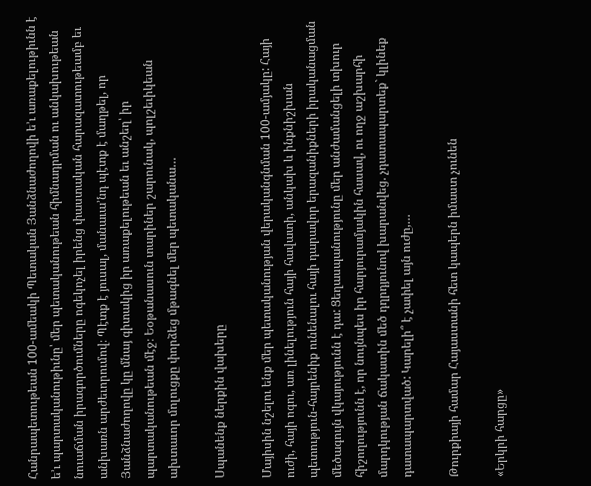Հանրապետութեան 100-ամեակի Պետական Յանձնաժողովի ե՚ւ առաքելութիւնն է ե՚ւ պարտականութիւնը՝ մեր պետականութեան հիմնադրման ու անկախութեան նուաճման իրագործումները ոգեկոչել իրենց փաստական հարազատութեամբ եւ անխառն արժեւորումով։ Պէտք է յուսալ, մանաւա՚նդ պէտք է մաղթել, որ Յանձնաժողովը կը մնայ գիտակից իր առաքելութեան եւ անշեղ՝ իր պարտականութեան մէջ։ Եօթանասուն տարիներ շարունակ, պոլշեւիկեան ախտաւոր մոլուցքը փորձեց մթագնել մեր պետականա…

Սպանենք ներքին վախերը

Մայիսին նշելու ենք մեր պետականության վերականգնման 100-ամյակը: Հայի ուժի, հայի ոգու, առ լինելություն հայի հավատի, անկախ և ինքնիշխան պետություն-հայրենիք ունենալու հայի դարավոր երազանիքների իրականացման մեծագույն վկայությունն է դա: Ցեղասպանությունը մեր անժամանցելի տխուր հիշողությունն է, որ նույնպես իր հարյուրամյակին հասավ, ու ողջ աշխարհի մարդկության ճակատին մեծ դղրդյունով խարանվեց. չդատապարտեք` կլինեք դատապարտված: Կարելի՞ է չափել այն ուժը,…

Թուրքիայի համար Հայաստանի հետ կապերն իմաստ չունեն

«Երկրի հարցը»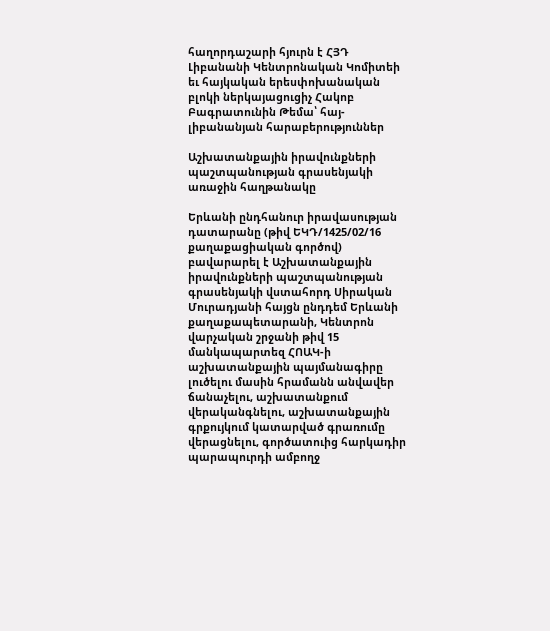հաղորդաշարի հյուրն է ՀՅԴ Լիբանանի Կենտրոնական Կոմիտեի եւ հայկական երեսփոխանական բլոկի ներկայացուցիչ Հակոբ Բագրատունին Թեմա՝ հայ-լիբանանյան հարաբերություններ

Աշխատանքային իրավունքների պաշտպանության գրասենյակի առաջին հաղթանակը

Երևանի ընդհանուր իրավասության դատարանը (թիվ ԵԿԴ/1425/02/16 քաղաքացիական գործով) բավարարել է Աշխատանքային իրավունքների պաշտպանության գրասենյակի վստահորդ Սիրական Մուրադյանի հայցն ընդդեմ Երևանի քաղաքապետարանի, Կենտրոն վարչական շրջանի թիվ 15 մանկապարտեզ ՀՈԱԿ-ի աշխատանքային պայմանագիրը լուծելու մասին հրամանն անվավեր ճանաչելու, աշխատանքում վերականգնելու, աշխատանքային գրքույկում կատարված գրառումը վերացնելու, գործատուից հարկադիր պարապուրդի ամբողջ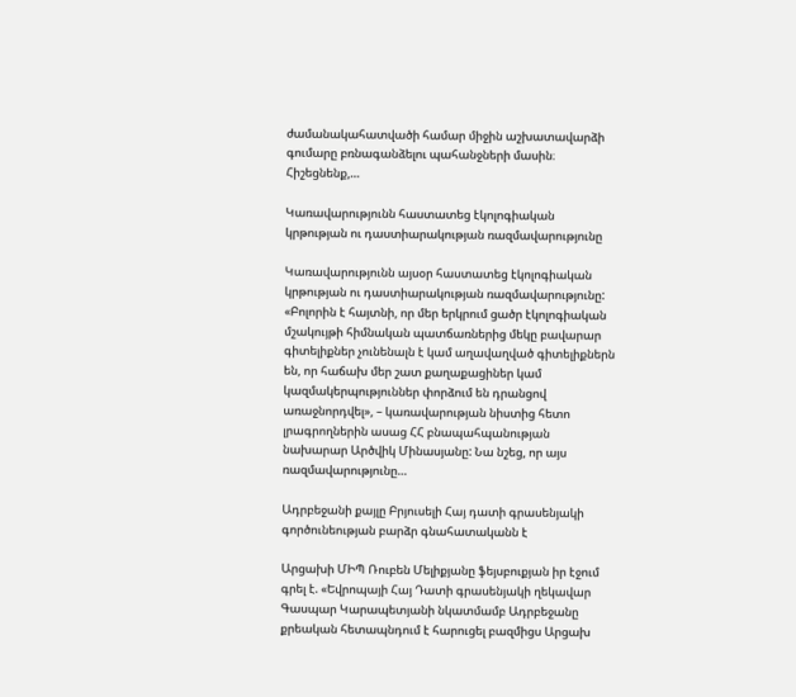ժամանակահատվածի համար միջին աշխատավարձի գումարը բռնագանձելու պահանջների մասին։ Հիշեցնենք,…

Կառավարությունն հաստատեց էկոլոգիական կրթության ու դաստիարակության ռազմավարությունը

Կառավարությունն այսօր հաստատեց էկոլոգիական կրթության ու դաստիարակության ռազմավարությունը: «Բոլորին է հայտնի, որ մեր երկրում ցածր էկոլոգիական մշակույթի հիմնական պատճառներից մեկը բավարար գիտելիքներ չունենալն է կամ աղավաղված գիտելիքներն են, որ հաճախ մեր շատ քաղաքացիներ կամ կազմակերպություններ փորձում են դրանցով առաջնորդվել», – կառավարության նիստից հետո լրագրողներին ասաց ՀՀ բնապահպանության նախարար Արծվիկ Մինասյանը: Նա նշեց, որ այս ռազմավարությունը…

Ադրբեջանի քայլը Բրյուսելի Հայ դատի գրասենյակի գործունեության բարձր գնահատականն է

Արցախի ՄԻՊ Ռուբեն Մելիքյանը ֆեյսբուքյան իր էջում գրել է. «Եվրոպայի Հայ Դատի գրասենյակի ղեկավար Գասպար Կարապետյանի նկատմամբ Ադրբեջանը քրեական հետապնդում է հարուցել բազմիցս Արցախ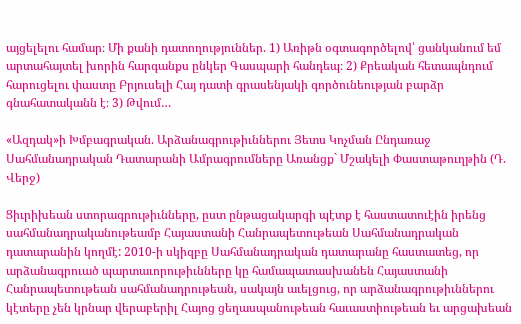այցելելու համար։ Մի քանի դատողություններ. 1) Առիթն օգտագործելով՝ ցանկանում եմ արտահայտել խորին հարգանքս ընկեր Գասպարի հանդեպ։ 2) Քրեական հետապնդում հարուցելու փաստը Բրյուսելի Հայ դատի գրասենյակի գործունեության բարձր գնահատականն է։ 3) Թվում…

«Ազդակ»ի Խմբագրական. Արձանագրութիւններու Յետս Կոչման Ընդառաջ Սահմանադրական Դատարանի Ամրագրումները Առանցք` Մշակելի Փաստաթուղթին (Դ. Վերջ)

Ցիւրիխեան ստորագրութիւնները, ըստ ընթացակարգի պէտք է հաստատուէին իրենց սահմանադրականութեամբ Հայաստանի Հանրապետութեան Սահմանադրական դատարանին կողմէ: 2010-ի սկիզբը Սահմանադրական դատարանը հաստատեց, որ արձանագրուած պարտաւորութիւնները կը համապատասխանեն Հայաստանի Հանրապետութեան սահմանադրութեան, սակայն աւելցուց, որ արձանագրութիւններու կէտերը չեն կրնար վերաբերիլ Հայոց ցեղասպանութեան հաւաստիութեան եւ արցախեան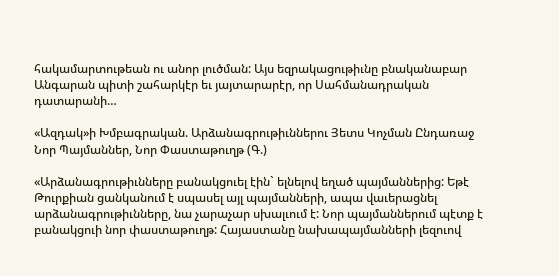հակամարտութեան ու անոր լուծման: Այս եզրակացութիւնը բնականաբար Անգարան պիտի շահարկէր եւ յայտարարէր, որ Սահմանադրական դատարանի…

«Ազդակ»ի Խմբագրական. Արձանագրութիւններու Յետս Կոչման Ընդառաջ Նոր Պայմաններ, Նոր Փաստաթուղթ (Գ.)

«Արձանագրութիւնները բանակցուել էին` ելնելով եղած պայմաններից: Եթէ Թուրքիան ցանկանում է սպասել այլ պայմանների, ապա վաւերացնել արձանագրութիւնները, նա չարաչար սխալւում է: Նոր պայմաններում պէտք է բանակցուի նոր փաստաթուղթ: Հայաստանը նախապայմանների լեզուով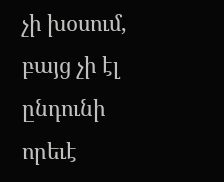չի խօսում, բայց չի էլ ընդունի որեւէ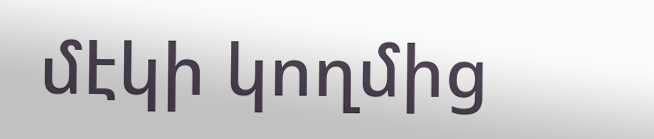մէկի կողմից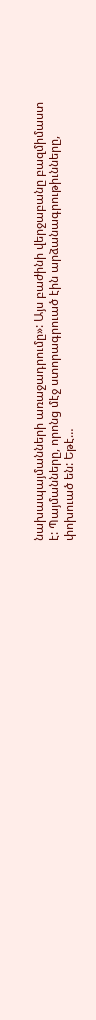նախապայմանների առաջադրումը»: Այս բաժինի վերջաբանը բազմիմաստ է: Պայմանները, որոնց մէջ ստորագրուած էին արձանագրութիւնները, փոխուած են: Եթէ…